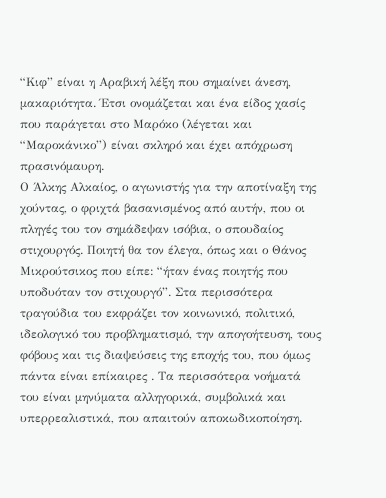“Κιφ” είναι η Αραβική λέξη που σημαίνει άνεση, μακαριότητα. Έτσι ονομάζεται και ένα είδος χασίς που παράγεται στο Μαρόκο (λέγεται και “Μαροκάνικο”) είναι σκληρό και έχει απόχρωση πρασινόμαυρη.
Ο Άλκης Αλκαίος, ο αγωνιστής για την αποτίναξη της χούντας, ο φριχτά βασανισμένος από αυτήν, που οι πληγές του τον σημάδεψαν ισόβια, ο σπουδαίος στιχουργός. Ποιητή θα τον έλεγα, όπως και ο Θάνος Μικρούτσικος που είπε: “ήταν ένας ποιητής που υποδυόταν τον στιχουργό”. Στα περισσότερα τραγούδια του εκφράζει τον κοινωνικό, πολιτικό, ιδεολογικό του προβληματισμό, την απογοήτευση, τους φόβους και τις διαψεύσεις της εποχής του, που όμως πάντα είναι επίκαιρες . Τα περισσότερα νοήματά του είναι μηνύματα αλληγορικά, συμβολικά και υπερρεαλιστικά, που απαιτούν αποκωδικοποίηση.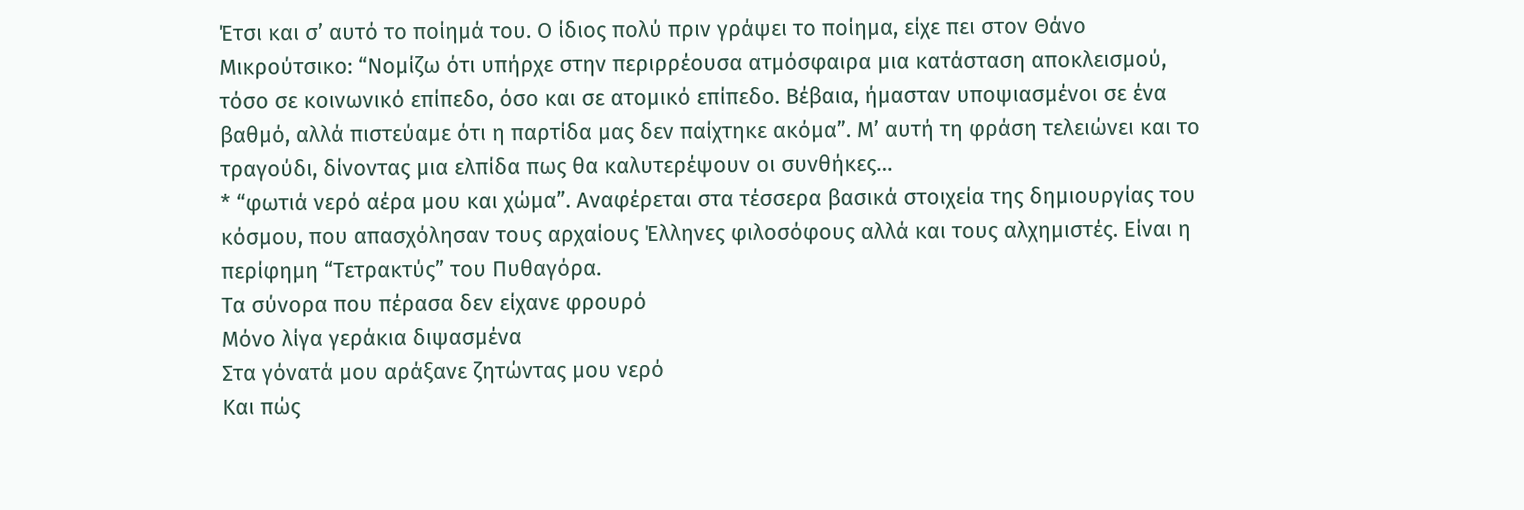Έτσι και σ’ αυτό το ποίημά του. Ο ίδιος πολύ πριν γράψει το ποίημα, είχε πει στον Θάνο Μικρούτσικο: “Νομίζω ότι υπήρχε στην περιρρέουσα ατμόσφαιρα μια κατάσταση αποκλεισμού, τόσο σε κοινωνικό επίπεδο, όσο και σε ατομικό επίπεδο. Βέβαια, ήμασταν υποψιασμένοι σε ένα βαθμό, αλλά πιστεύαμε ότι η παρτίδα μας δεν παίχτηκε ακόμα”. Μ’ αυτή τη φράση τελειώνει και το τραγούδι, δίνοντας μια ελπίδα πως θα καλυτερέψουν οι συνθήκες…
* “φωτιά νερό αέρα μου και χώμα”. Αναφέρεται στα τέσσερα βασικά στοιχεία της δημιουργίας του κόσμου, που απασχόλησαν τους αρχαίους Έλληνες φιλοσόφους αλλά και τους αλχημιστές. Είναι η περίφημη “Τετρακτύς” του Πυθαγόρα.
Τα σύνορα που πέρασα δεν είχανε φρουρό
Μόνο λίγα γεράκια διψασμένα
Στα γόνατά μου αράξανε ζητώντας μου νερό
Και πώς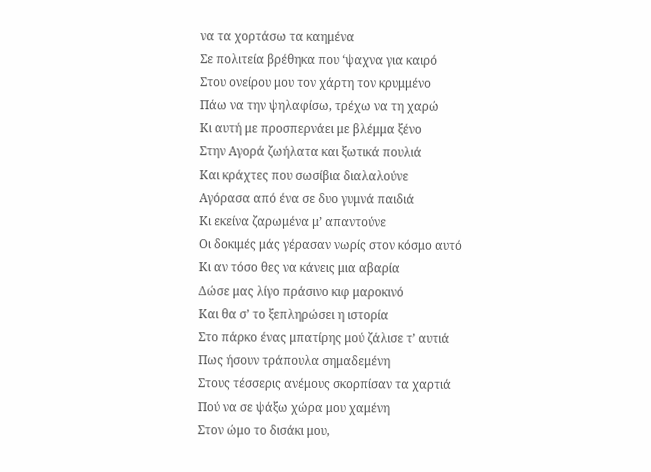να τα χορτάσω τα καημένα
Σε πολιτεία βρέθηκα που ‘ψαχνα για καιρό
Στου ονείρου μου τον χάρτη τον κρυμμένο
Πάω να την ψηλαφίσω, τρέχω να τη χαρώ
Κι αυτή με προσπερνάει με βλέμμα ξένο
Στην Αγορά ζωήλατα και ξωτικά πουλιά
Και κράχτες που σωσίβια διαλαλούνε
Αγόρασα από ένα σε δυο γυμνά παιδιά
Κι εκείνα ζαρωμένα μ’ απαντούνε
Οι δοκιμές μάς γέρασαν νωρίς στον κόσμο αυτό
Κι αν τόσο θες να κάνεις μια αβαρία
Δώσε μας λίγο πράσινο κιφ μαροκινό
Και θα σ’ το ξεπληρώσει η ιστορία
Στο πάρκο ένας μπατίρης μού ζάλισε τ’ αυτιά
Πως ήσουν τράπουλα σημαδεμένη
Στους τέσσερις ανέμους σκορπίσαν τα χαρτιά
Πού να σε ψάξω χώρα μου χαμένη
Στον ώμο το δισάκι μου,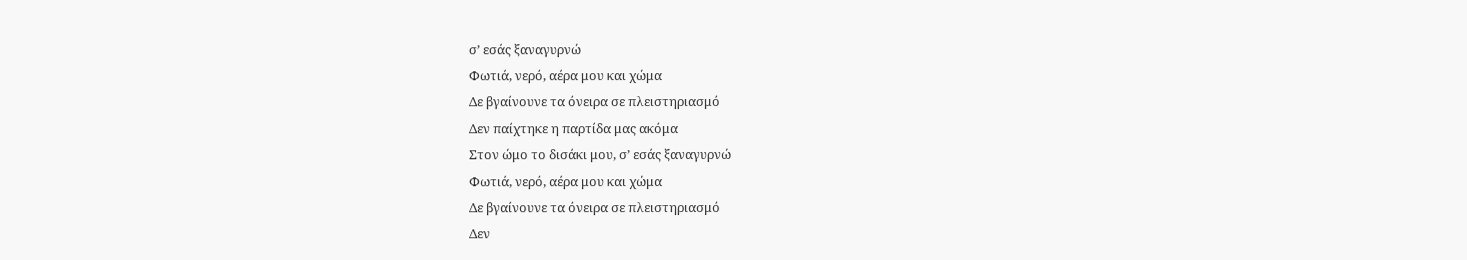σ’ εσάς ξαναγυρνώ
Φωτιά, νερό, αέρα μου και χώμα
Δε βγαίνουνε τα όνειρα σε πλειστηριασμό
Δεν παίχτηκε η παρτίδα μας ακόμα
Στον ώμο το δισάκι μου, σ’ εσάς ξαναγυρνώ
Φωτιά, νερό, αέρα μου και χώμα
Δε βγαίνουνε τα όνειρα σε πλειστηριασμό
Δεν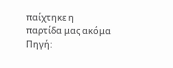παίχτηκε η παρτίδα μας ακόμα
Πηγή: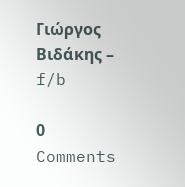Γιώργος Βιδάκης – f/b

0 Comments